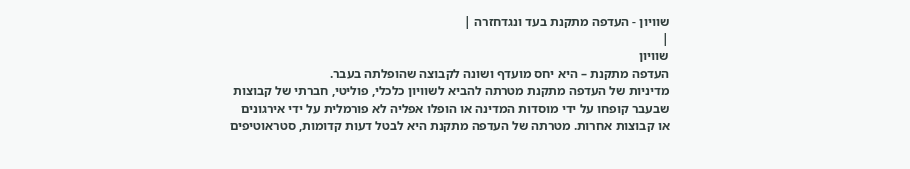שוויון - העדפה מתקנת בעד ונגדחזרה |
|
שוויון
העדפה מתקנת – היא יחס מועדף ושונה לקבוצה שהופלתה בעבר.
מדיניות של העדפה מתקנת מטרתה להביא לשוויון כלכלי, פוליטי, חברתי של קבוצות שבעבר קופחו על ידי מוסדות המדינה או הופלו אפליה לא פורמלית על ידי אירגונים או קבוצות אחרות. מטרתה של העדפה מתקנת היא לבטל דעות קדומות, סטראוטיפים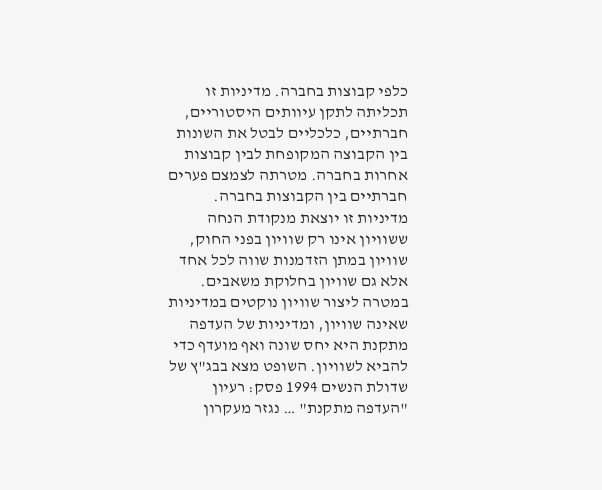כלפי קבוצות בחברה. מדיניות זו תכליתה לתקן עיוותים היסטוריים, חברתיים, כלכליים לבטל את השונות בין הקבוצה המקופחת לבין קבוצות אחרות בחברה. מטרתה לצמצם פערים חברתיים בין הקבוצות בחברה. מדיניות זו יוצאת מנקודת הנחה ששוויון אינו רק שוויון בפני החוק, שוויון במתן הזדמנות שווה לכל אחד אלא גם שוויון בחלוקת משאבים. במטרה ליצור שוויון נוקטים במדיניות שאינה שוויון, ומדיניות של העדפה מתקנת היא יחס שונה ואף מועדף כדי להביא לשוויון. השופט מצא בבג"ץ של שדולת הנשים 1994 פסק: רעיון "העדפה מתקנת" … נגזר מעקרון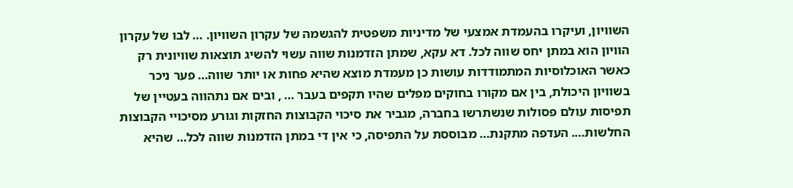השוויון, ועיקרו בהעמדת אמצעי של מדיניות משפטית להגשמה של עקרון השוויון. … לבו של עקרון הוויון הוא במתן יחס שווה לכל. דא עקא, שמתן הזדמנות שווה עשוי להשיג תוצאות שוויונית רק כאשר האוכלוסיות המתמודדות עושות כן מעמדת מוצא שהיא פחות או יותר שווה… פער ניכר בשוויון היכולת, בין אם מקורו בחוקים מפלים שהיו תקפים בעבר … , ובים אם נתהווה בעטיין של תפיסות עולם פסולות שנשתרשו בחברה, מגביר את סיכוי הקבוצות החזקות וגורע מסיכויי הקבוצות החלשות…. העדפה מתקנת… מבוססת על התפיסה, כי אין די במתן הזדמנות שווה לכל… שהיא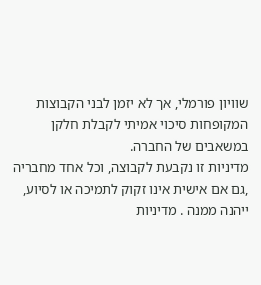שוויון פורמלי, אך לא יזמן לבני הקבוצות המקופחות סיכוי אמיתי לקבלת חלקן במשאבים של החברה.
מדיניות זו נקבעת לקבוצה, וכל אחד מחבריה ,גם אם אישית אינו זקוק לתמיכה או לסיוע, ייהנה ממנה . מדיניות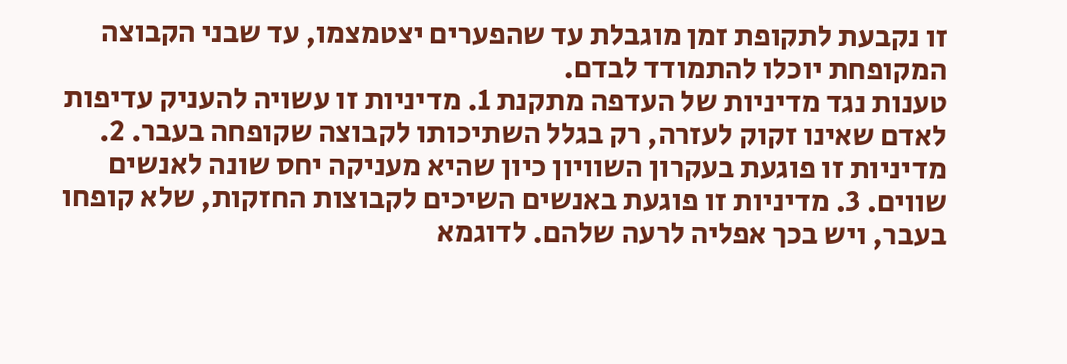זו נקבעת לתקופת זמן מוגבלת עד שהפערים יצטמצמו, עד שבני הקבוצה המקופחת יוכלו להתמודד לבדם.
טענות נגד מדיניות של העדפה מתקנת 1. מדיניות זו עשויה להעניק עדיפות לאדם שאינו זקוק לעזרה, רק בגלל השתיכותו לקבוצה שקופחה בעבר. 2. מדיניות זו פוגעת בעקרון השוויון כיון שהיא מעניקה יחס שונה לאנשים שווים. 3. מדיניות זו פוגעת באנשים השיכים לקבוצות החזקות, שלא קופחו בעבר, ויש בכך אפליה לרעה שלהם. לדוגמא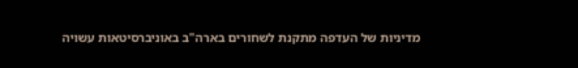מדיניות של העדפה מתקנת לשחורים בארה"ב באוניברסיטאות עשויה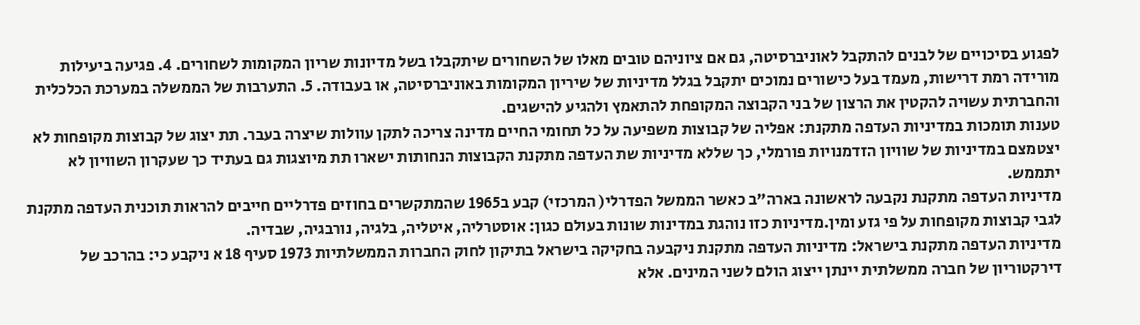לפגוע בסיכויים של לבנים להתקבל לאוניברסיטה, גם אם ציוניהם טובים מאלו של השחורים שיתקבלו בשל מדיונות שריון המקומות לשחורים. 4. פגיעה ביעילות מורידה רמת דרישות, מעמד בעל כישורים נמוכים יתקבל בגלל מדיניות של שיריון המקומות באוניברסיטה, או בעבודה. 5. התערבות של הממשלה במערכת הכלכלית והחברתית עשויה להקטין את הרצון של בני הקבוצה המקופחת להתאמץ ולהגיע להישגים.
טענות תומכות במדיניות העדפה מתקנת: אפליה של קבוצות משפיעה על כל תחומי החיים מדינה צריכה לתקן עוולות שיצרה בעבר. תת יצוג של קבוצות מקופחות לא יצטמצם במדיניות של שוויון הזדמנויות פורמלי, כך שללא מדיניות שת העדפה מתקנת הקבוצות הנחותות ישארו תת מיוצגות גם בעתיד כך שעקרון השוויון לא יתממש.
מדיניות העדפה מתקנת נקבעה לראשונה בארה"ב כאשר הממשל הפדרלי( המרכזי) קבע ב1965 שהמתקשרים בחוזים פדרליים חייבים להראות תוכנית העדפה מתקנת לגבי קבוצות מקופחות על פי גזע ומין.מדיניות כזו נוהגת במדינות שונות בעולם כגון: אוסטרליה, איטליה, בלגיה, נורבגיה, שבדיה.
מדיניות העדפה מתקנת בישראל: מדיניות העדפה מתקנת ניקבעה בחקיקה בישראל בתיקון לחוק החברות הממשלתיות 1973 סעיף 18 א ניקבע כי: בהרכב של דירקטוריון של חברה ממשלתית יינתן ייצוג הולם לשני המינים. אלא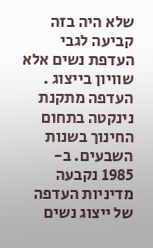שלא היה בזה קביעה לגבי העדפת נשים אלא שוויון בייצוג . העדפה מתקנת נינקטה בתחום החינוך בשנות השבעים. ב- 1985 נקבעה מדיניות העדפה של ייצוג נשים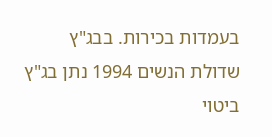בעמדות בכירות. בבג"ץ שדולת הנשים 1994 נתן בג"ץ ביטוי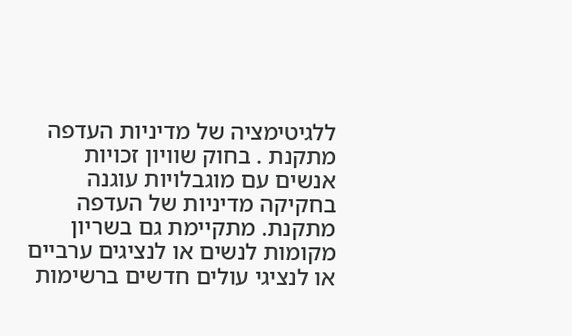ללגיטימציה של מדיניות העדפה מתקנת . בחוק שוויון זכויות אנשים עם מוגבלויות עוגנה בחקיקה מדיניות של העדפה מתקנת. מתקיימת גם בשריון מקומות לנשים או לנציגים ערביים או לנציגי עולים חדשים ברשימות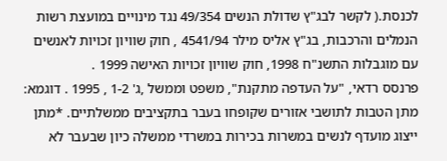לכנסת.( לקשר לבג"ץ שדולת הנשים 49/354 נגד מינויים במועצת רשות הנמלים והרכבות, בג"ץ אליס מילר 4541/94 , חוק שוויון זכויות לאנשים עם מוגבלות התשנ"ח 1998, חוק שוויון זכויות האישה 1999 .
פרנסס רדאי, "על העדפה מתקנת", משפט וממשל ,ג' 1-2 , 1995 . דוגמא: מתן הטבות לתושבי אזורים שקופחו בעבר בתקציבים ממשלתיים. *מתן ייצוג מועדף לנשים במשרות בכירות במשרדי ממשלה כיון שבעבר לא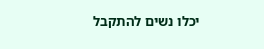יכלו נשים להתקבל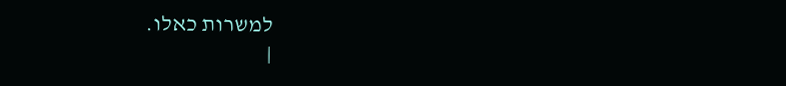למשרות כאלו.
|